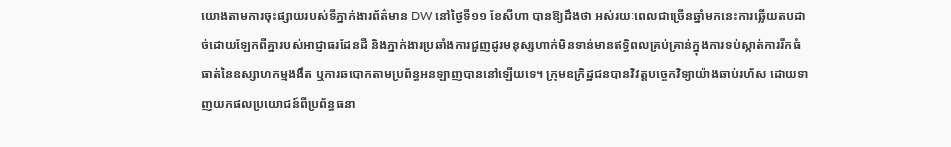យោងតាមការចុះផ្សាយរបស់ទីភ្នាក់ងារព័ត៌មាន DW នៅថ្ងៃទី១១ ខែសីហា បានឱ្យដឹងថា អស់រយៈពេលជាច្រើនឆ្នាំមកនេះការឆ្លើយតបដាច់ដោយឡែកពីគ្នារបស់អាជ្ញាធរដែនដី និងភ្នាក់ងារប្រឆាំងការជួញដូរមនុស្សហាក់មិនទាន់មានឥទ្ធិពលគ្រប់គ្រាន់ក្នុងការទប់ស្កាត់ការរីកធំធាត់នៃឧស្សាហកម្មងងឹត ឬការឆបោកតាមប្រព័ន្ធអនឡាញបាននៅឡើយទេ។ ក្រុមឧក្រិដ្ឋជនបានវិវត្តបច្ចេកវិទ្យាយ៉ាងឆាប់រហ័ស ដោយទាញយកផលប្រយោជន៍ពីប្រព័ន្ធធនា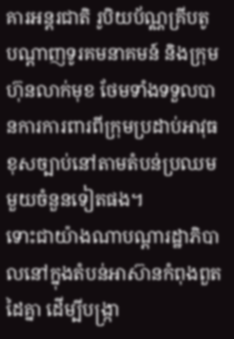គារអន្តរជាតិ រូបិយប័ណ្ណគ្រីបតូ បណ្តាញទូរគមនាគមន៍ និងក្រុមហ៊ុនលាក់មុខ ថែមទាំងទទួលបានការការពារពីក្រុមប្រដាប់អាវុធខុសច្បាប់នៅតាមតំបន់ប្រឈមមួយចំនួនទៀតផង។
ទោះជាយ៉ាងណាបណ្តារដ្ឋាភិបាលនៅក្នុងតំបន់អាស៊ានកំពុងពួតដៃគ្នា ដើម្បីបង្ក្រា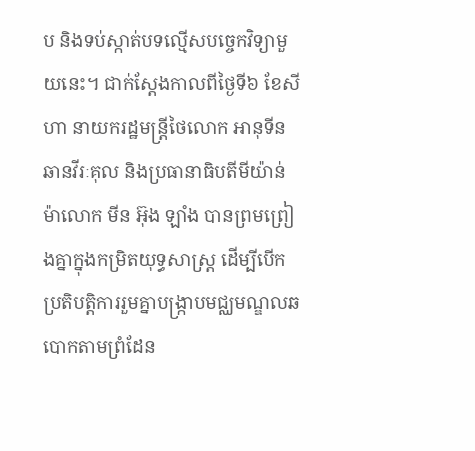ប និងទប់ស្កាត់បទល្មើសបច្ចេកវិទ្យាមួយនេះ។ ជាក់ស្តែងកាលពីថ្ងៃទី៦ ខែសីហា នាយករដ្ឋមន្ត្រីថៃលោក អានុទីន ឆានវីរៈគុល និងប្រធានាធិបតីមីយ៉ាន់ម៉ាលោក មីន អ៊ុង ឡាំង បានព្រមព្រៀងគ្នាក្នុងកម្រិតយុទ្ធសាស្ត្រ ដើម្បីបើកប្រតិបត្តិការរួមគ្នាបង្រ្កាបមជ្ឈមណ្ឌលឆបោកតាមព្រំដែន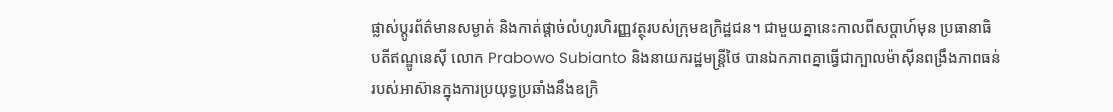ផ្លាស់ប្តូរព័ត៌មានសម្ងាត់ និងកាត់ផ្តាច់លំហូរហិរញ្ញវត្ថុរបស់ក្រុមឧក្រិដ្ឋជន។ ជាមួយគ្នានេះកាលពីសប្តាហ៍មុន ប្រធានាធិបតីឥណ្ឌូនេស៊ី លោក Prabowo Subianto និងនាយករដ្ឋមន្ត្រីថៃ បានឯកភាពគ្នាធ្វើជាក្បាលម៉ាស៊ីនពង្រឹងភាពធន់របស់អាស៊ានក្នុងការប្រយុទ្ធប្រឆាំងនឹងឧក្រិ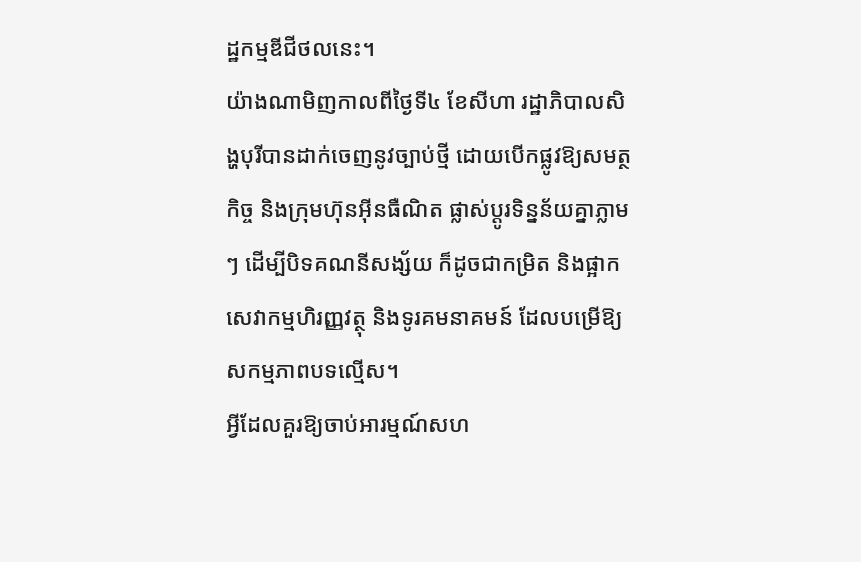ដ្ឋកម្មឌីជីថលនេះ។
យ៉ាងណាមិញកាលពីថ្ងៃទី៤ ខែសីហា រដ្ឋាភិបាលសិង្ហបុរីបានដាក់ចេញនូវច្បាប់ថ្មី ដោយបើកផ្លូវឱ្យសមត្ថកិច្ច និងក្រុមហ៊ុនអ៊ីនធឺណិត ផ្លាស់ប្តូរទិន្នន័យគ្នាភ្លាមៗ ដើម្បីបិទគណនីសង្ស័យ ក៏ដូចជាកម្រិត និងផ្អាកសេវាកម្មហិរញ្ញវត្ថុ និងទូរគមនាគមន៍ ដែលបម្រើឱ្យសកម្មភាពបទល្មើស។
អ្វីដែលគួរឱ្យចាប់អារម្មណ៍សហ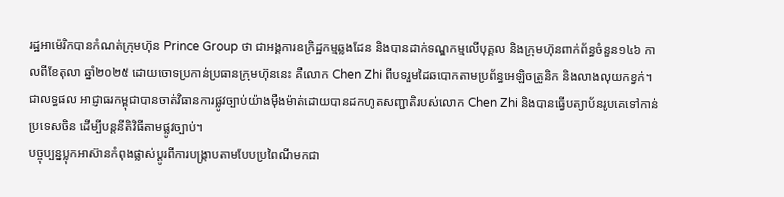រដ្ឋអាម៉េរិកបានកំណត់ក្រុមហ៊ុន Prince Group ថា ជាអង្គការឧក្រិដ្ឋកម្មឆ្លងដែន និងបានដាក់ទណ្ឌកម្មលើបុគ្គល និងក្រុមហ៊ុនពាក់ព័ន្ធចំនួន១៤៦ កាលពីខែតុលា ឆ្នាំ២០២៥ ដោយចោទប្រកាន់ប្រធានក្រុមហ៊ុននេះ គឺលោក Chen Zhi ពីបទរួមដៃឆបោកតាមប្រព័ន្ធអេឡិចត្រូនិក និងលាងលុយកខ្វក់។ ជាលទ្ធផល អាជ្ញាធរកម្ពុជាបានចាត់វិធានការផ្លូវច្បាប់យ៉ាងម៉ឺងម៉ាត់ដោយបានដកហូតសញ្ជាតិរបស់លោក Chen Zhi និងបានធ្វើបត្យាប័នរូបគេទៅកាន់ប្រទេសចិន ដើម្បីបន្តនីតិវិធីតាមផ្លូវច្បាប់។
បច្ចុប្បន្នប្លុកអាស៊ានកំពុងផ្លាស់ប្តូរពីការបង្ក្រាបតាមបែបប្រពៃណីមកជា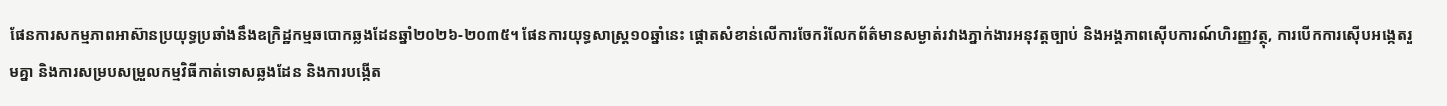ផែនការសកម្មភាពអាស៊ានប្រយុទ្ធប្រឆាំងនឹងឧក្រិដ្ឋកម្មឆបោកឆ្លងដែនឆ្នាំ២០២៦-២០៣៥។ ផែនការយុទ្ធសាស្ត្រ១០ឆ្នាំនេះ ផ្តោតសំខាន់លើការចែករំលែកព័ត៌មានសម្ងាត់រវាងភ្នាក់ងារអនុវត្តច្បាប់ និងអង្គភាពស៊ើបការណ៍ហិរញ្ញវត្ថុ, ការបើកការស៊ើបអង្កេតរួមគ្នា និងការសម្របសម្រួលកម្មវិធីកាត់ទោសឆ្លងដែន និងការបង្កើត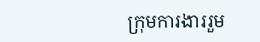ក្រុមការងាររួម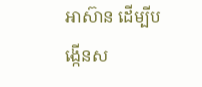អាស៊ាន ដើម្បីបង្កើនស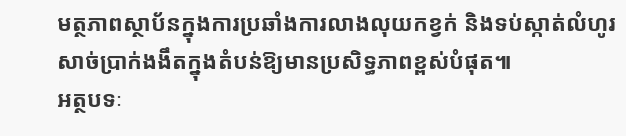មត្ថភាពស្ថាប័នក្នុងការប្រឆាំងការលាងលុយកខ្វក់ និងទប់ស្កាត់លំហូរសាច់ប្រាក់ងងឹតក្នុងតំបន់ឱ្យមានប្រសិទ្ធភាពខ្ពស់បំផុត៕
អត្ថបទៈ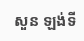សួន ឡង់ទី